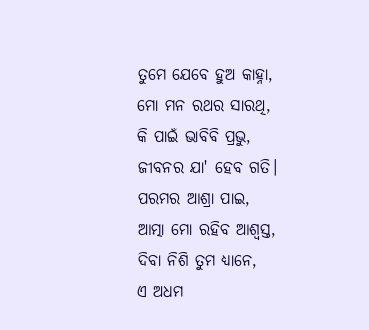ତୁମେ ଯେବେ ହୁଅ କାହ୍ନା,
ମୋ ମନ ରଥର ସାରଥି,
କି ପାଇଁ ଭାବିବି ପ୍ରଭୁ,
ଜୀବନର ଯା' ହେବ ଗତି।
ପରମର ଆଶ୍ରା ପାଇ,
ଆତ୍ମା ମୋ ରହିବ ଆଶ୍ଵସ୍ତ,
ଦିବା ନିଶି ତୁମ ଧ୍ୟାନେ,
ଏ ଅଧମ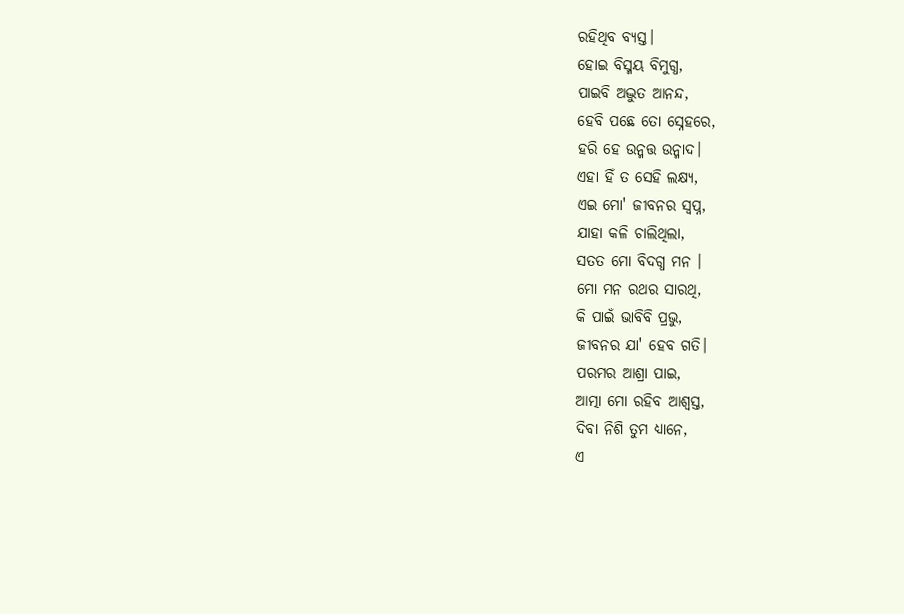ରହିଥିବ ବ୍ୟସ୍ତ।
ହୋଇ ବିସ୍ମୟ ବିମୁଗ୍ଧ,
ପାଇବି ଅଦ୍ଭୁତ ଆନନ୍ଦ,
ହେବି ପଛେ ତୋ ସ୍ନେହରେ,
ହରି ହେ ଉନ୍ମତ୍ତ ଉନ୍ମାଦ।
ଏହା ହିଁ ତ ସେହି ଲକ୍ଷ୍ୟ,
ଏଇ ମୋ' ଜୀବନର ସ୍ଵପ୍ନ,
ଯାହା କଳି ଚାଲିଥିଲା,
ସତତ ମୋ ବିଦଗ୍ଧ ମନ ।
ମୋ ମନ ରଥର ସାରଥି,
କି ପାଇଁ ଭାବିବି ପ୍ରଭୁ,
ଜୀବନର ଯା' ହେବ ଗତି।
ପରମର ଆଶ୍ରା ପାଇ,
ଆତ୍ମା ମୋ ରହିବ ଆଶ୍ଵସ୍ତ,
ଦିବା ନିଶି ତୁମ ଧ୍ୟାନେ,
ଏ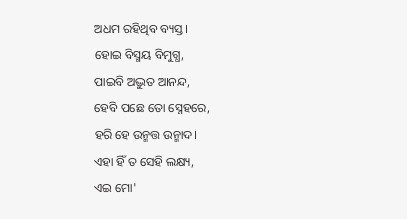ଅଧମ ରହିଥିବ ବ୍ୟସ୍ତ।
ହୋଇ ବିସ୍ମୟ ବିମୁଗ୍ଧ,
ପାଇବି ଅଦ୍ଭୁତ ଆନନ୍ଦ,
ହେବି ପଛେ ତୋ ସ୍ନେହରେ,
ହରି ହେ ଉନ୍ମତ୍ତ ଉନ୍ମାଦ।
ଏହା ହିଁ ତ ସେହି ଲକ୍ଷ୍ୟ,
ଏଇ ମୋ'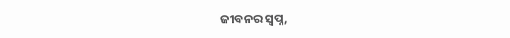ଜୀବନର ସ୍ଵପ୍ନ,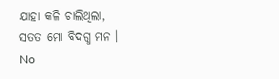ଯାହା କଳି ଚାଲିଥିଲା,
ସତତ ମୋ ବିଦଗ୍ଧ ମନ ।
No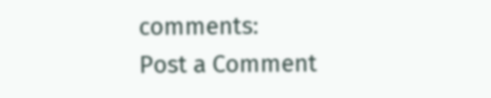comments:
Post a Comment